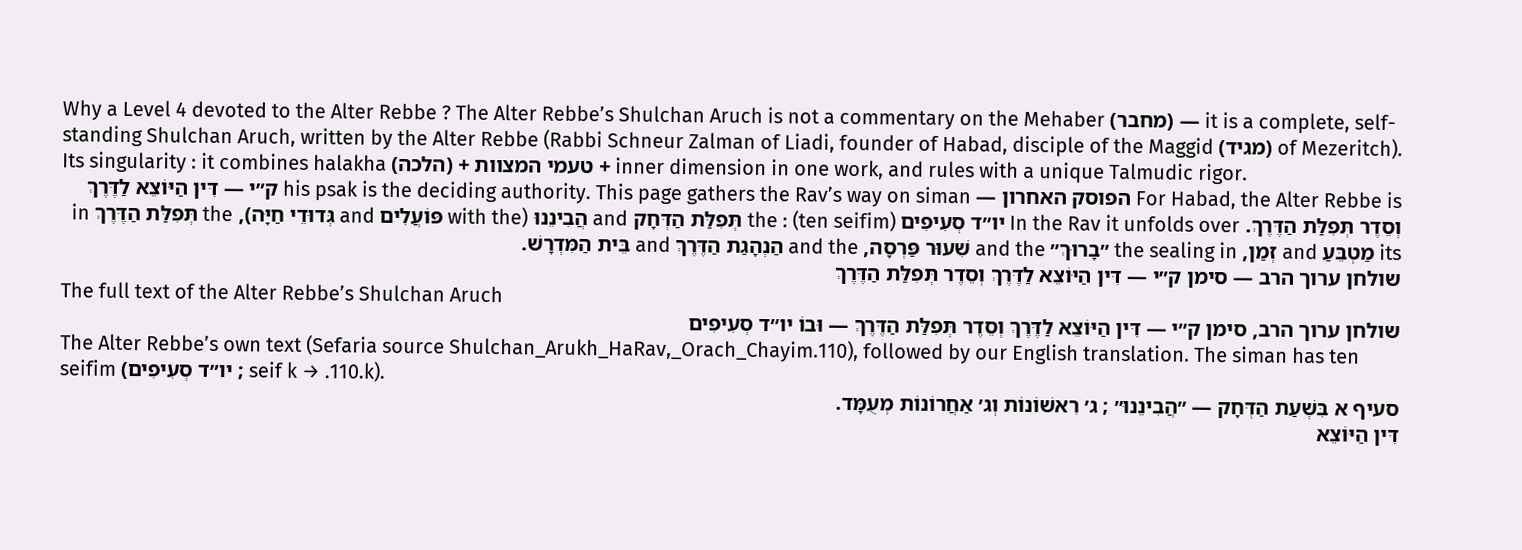Why a Level 4 devoted to the Alter Rebbe ? The Alter Rebbe’s Shulchan Aruch is not a commentary on the Mehaber (מחבר) — it is a complete, self-standing Shulchan Aruch, written by the Alter Rebbe (Rabbi Schneur Zalman of Liadi, founder of Habad, disciple of the Maggid (מגיד) of Mezeritch). Its singularity : it combines halakha (הלכה) + טעמי המצוות + inner dimension in one work, and rules with a unique Talmudic rigor.
For Habad, the Alter Rebbe is הפוסק האחרון — his psak is the deciding authority. This page gathers the Rav’s way on siman ק״י — דִּין הַיּוֹצֵא לַדֶּרֶךְ וְסֵדֶר תְּפִלַּת הַדֶּרֶךְ. In the Rav it unfolds over יו״ד סְעִיפִים (ten seifim) : the תְּפִלַּת הַדְּחָק and הֲבִינֵנוּ (with the פּוֹעֲלִים and גְּדוּדֵי חַיָּה), the תְּפִלַּת הַדֶּרֶךְ in its מַטְבֵּעַ and זְמַן, the sealing in ״בָרוּךְ״ and the שִׁעוּר פַּרְסָה, and the הַנְהָגַת הַדֶּרֶךְ and בֵּית הַמִּדְרָשׁ.
שולחן ערוך הרב — סימן ק״י — דִּין הַיּוֹצֵא לַדֶּרֶךְ וְסֵדֶר תְּפִלַּת הַדֶּרֶךְ
The full text of the Alter Rebbe’s Shulchan Aruch
שולחן ערוך הרב, סימן ק״י — דִּין הַיּוֹצֵא לַדֶּרֶךְ וְסֵדֶר תְּפִלַּת הַדֶּרֶךְ — וּבוֹ יו״ד סְעִיפִים
The Alter Rebbe’s own text (Sefaria source Shulchan_Arukh_HaRav,_Orach_Chayim.110), followed by our English translation. The siman has ten seifim (יו״ד סְעִיפִים ; seif k → .110.k).
סעיף א בִּשְׁעַת הַדְּחָק — ״הֲבִינֵנוּ״ ; ג׳ רִאשׁוֹנוֹת וְג׳ אַחֲרוֹנוֹת מְעֻמָּד.
דִּין הַיּוֹצֵא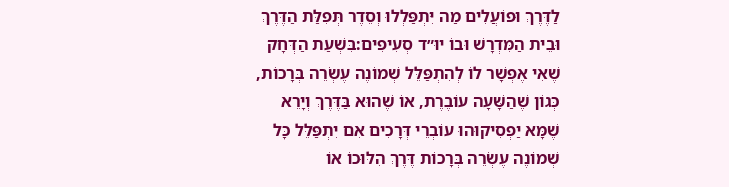לַדֶּרֶךְ וּפוֹעֲלִים מַה יִּתְפַּלְלוּ וְסֵדֶר תְּפִלַּת הַדֶּרֶךְ וּבֵית הַמִּדְרָשׁ וּבוֹ יוּ״ד סְעִיפִים:בִּשְׁעַת הַדְּחָק שֶׁאִי אֶפְשָׁר לוֹ לְהִתְפַּלֵּל שְׁמוֹנֶה עֶשְׂרֵה בְּרָכוֹת, כְּגוֹן שֶׁהַשָּׁעָה עוֹבֶרֶת, אוֹ שֶׁהוּא בַּדֶּרֶךְ וְיָרֵא שֶׁמָּא יַפְסִיקוּהוּ עוֹבְרֵי דְּרָכִים אִם יִתְפַּלֵּל כָּל שְׁמוֹנֶה עֶשְׂרֵה בְּרָכוֹת דֶּרֶךְ הִלּוּכוֹ אוֹ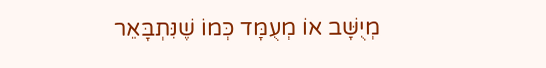מְיֻשָּׁב אוֹ מְעֻמָּד כְּמוֹ שֶׁנִּתְבָּאֵר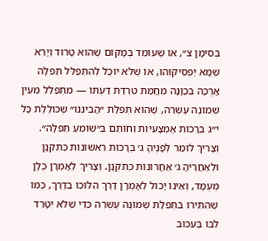בְּסִימָן צ״, אוֹ שֶׁעוֹמֵד בְּמָקוֹם שֶׁהוּא טָרוּד וְיָרֵא שֶׁמָּא יַפְסִיקוּהוּ, אוֹ שֶׁלֹּא יוּכַל לְהִתְפַּלֵּל תְּפִלָּה אֲרֻכָּה בְּכַוָּנָה מֵחֲמַת טִרְדַּת דַּעְתּוֹ — מִתְפַּלֵּל מֵעֵין שְׁמוֹנֶה עֶשְׂרֵה, שֶׁהוּא תְּפִלַּת ״הֲבִינֵנוּ״ שֶׁכּוֹלֶלֶת כָּל י״ג בְּרָכוֹת אֶמְצָעִיּוֹת וְחוֹתֵם בְּ״שׁוֹמֵעַ תְּפִלָּה״. וְצָרִיךְ לוֹמַר לְפָנֶיהָ ג׳ בְּרָכוֹת רִאשׁוֹנוֹת כְּתִקְנָן וּלְאַחֲרֶיהָ ג׳ אַחֲרוֹנוֹת כְּתִקְנָן. וְצָרִיךְ לְאָמְרָן כֻּלָּן מְעֻמָּד, וְאֵינוֹ יָכוֹל לְאָמְרָן דֶּרֶךְ הִלּוּכוֹ בַּדֶּרֶךְ, כְּמוֹ שֶׁהִתִּירוּ בִּתְפִלַּת שְׁמוֹנֶה עֶשְׂרֵה כְּדֵי שֶׁלֹּא יִטָּרֵד לִבּוֹ בְּעִכּוּב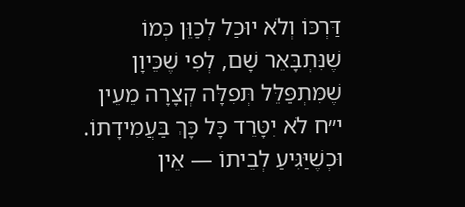דַּרְכּוֹ וְלֹא יוּכַל לְכַוֵּן כְּמוֹ שֶׁנִּתְבָּאֵר שָׁם, לְפִי שֶׁכֵּיוָן שֶׁמִּתְפַּלֵּל תְּפִלָּה קְצָרָה מֵעֵין י״ח לֹא יִטָּרֵד כָּל כָּךְ בַּעֲמִידָתוֹ. וּכְשֶׁיַּגִּיעַ לְבֵיתוֹ — אֵין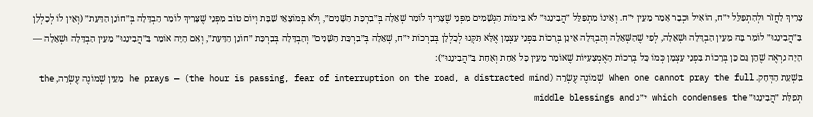צָרִיךְ לַחֲזֹר וּלְהִתְפַּלֵּל י״ח, הוֹאִיל וּכְבָר אָמַר מֵעֵין י״ח. וְאֵינוֹ מִתְפַּלֵּל ״הֲבִינֵנוּ״ לֹא בִּימוֹת הַגְּשָׁמִים מִפְּנֵי שֶׁצָּרִיךְ לוֹמַר שְׁאֵלָה בְּ״בִרְכַּת הַשָּׁנִים״, וְלֹא בְּמוֹצָאֵי שַׁבָּת וְיוֹם טוֹב מִפְּנֵי שֶׁצָּרִיךְ לוֹמַר הַבְדָּלָה בְּ״חוֹנֵן הַדַּעַת״ (וְאֵין לוֹ לְכָלְלָן בַּ״הֲבִינֵנוּ״ לוֹמַר בָּהּ מֵעֵין הַבְדָּלָה וּשְׁאֵלָה, לְפִי שֶׁהַשְּׁאֵלָה וְהַבְדָּלָה אֵינָן בְּרָכוֹת בִּפְנֵי עַצְמָן אֶלָּא תִּקְּנוּ לְכָלְלָן בְּבִרְכוֹת י״ח, שְׁאֵלָה בְּ״בִרְכַּת הַשָּׁנִים״ וְהַבְדָּלָה בְּבִרְכַּת ״חוֹנֵן הַדַּעַת״, וְאִם הָיָה אוֹמֵר בַּ״הֲבִינֵנוּ״ מֵעֵין הַבְדָּלָה וּשְׁאֵלָה — הָיָה נִרְאֶה שֶׁהֵן גַּם כֵּן בְּרָכוֹת בִּפְנֵי עַצְמָן כְּמוֹ כָּל בְּרָכוֹת הָאֶמְצָעִיּוֹת שֶׁאוֹמֵר מֵעֵין כָּל אַחַת וְאַחַת בַּ״הֲבִינֵנוּ״):
בִּשְׁעַת הַדְּחָק. When one cannot pray the full שְׁמוֹנֶה עֶשְׂרֵה (the hour is passing, fear of interruption on the road, a distracted mind) — he prays מֵעֵין שְׁמוֹנֶה עֶשְׂרֵה, the תְּפִלַּת ״הֲבִינֵנוּ״ which condenses the י״ג middle blessings and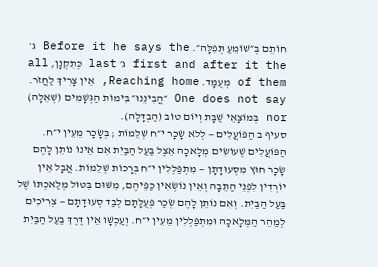חוֹתֵם בְּ״שׁוֹמֵעַ תְּפִלָּה״. Before it he says the ג׳ first and after it the ג׳ last כְּתִקְנָן, all of them מְעֻמָּד. Reaching home, אֵין צָרִיךְ לַחֲזֹר. One does not say ״הֲבִינֵנוּ״ בִּימוֹת הַגְּשָׁמִים (שְׁאֵלָה) nor בְּמוֹצָאֵי שַׁבָּת וְיוֹם טוֹב (הַבְדָּלָה).
סעיף ב הַפּוֹעֲלִים — לְלֹא שָׂכָר י״ח שְׁלֵמוֹת ; בְּשָׂכָר מֵעֵין י״ח.
הַפּוֹעֲלִים שֶׁעוֹשִׂים מְלָאכָה אֵצֶל בַּעַל הַבַּיִת אִם אֵינוֹ נוֹתֵן לָהֶם שָׂכָר חוּץ מִסְּעוּדָתָן — מִתְפַּלְלִין י״ח בְּרָכוֹת שְׁלֵמוֹת. אֲבָל אֵין יוֹרְדִין לִפְנֵי הַתֵּבָה וְאֵין נוֹשְׂאִין כַּפֵּיהֶם, מִשּׁוּם בִּטּוּל מְלַאכְתּוֹ שֶׁל בַּעַל הַבַּיִת. וְאִם נוֹתֵן לָהֶם שְׂכַר פְּעֻלָּתָם לְבַד סְעוּדָתָם — צְרִיכִים לְמַהֵר הַמְּלָאכָה וּמִתְפַּלְלִין מֵעֵין י״ח. וְעַכְשָׁו אֵין דֶּרֶךְ בַּעַל הַבַּיִת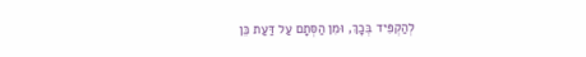לְהַקְפִּיד בְּכָךְ, וּמִן הַסְּתָם עַל דַּעַת כֵּן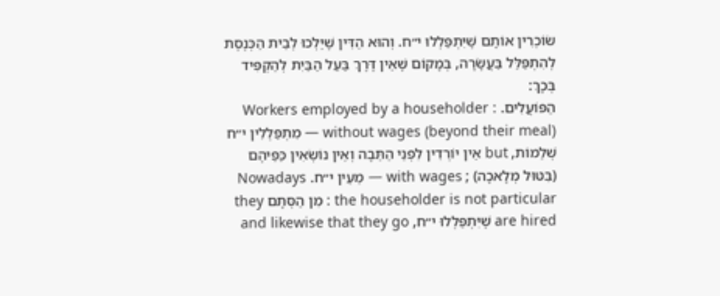שׂוֹכְרִין אוֹתָם שֶׁיִּתְפַּלְלוּ י״ח. וְהוּא הַדִּין שֶׁיֵּלְכוּ לְבֵית הַכְּנֶסֶת לְהִתְפַּלֵּל בַּעֲשָׂרָה, בְּמָקוֹם שֶׁאֵין דֶּרֶךְ בַּעַל הַבַּיִת לְהַקְפִּיד בְּכָךְ:
הַפּוֹעֲלִים. Workers employed by a householder : without wages (beyond their meal) — מִתְפַּלְלִין י״ח שְׁלֵמוֹת, but אֵין יוֹרְדִין לִפְנֵי הַתֵּבָה וְאֵין נוֹשְׂאִין כַּפֵּיהֶם (בִּטּוּל מְלָאכָה) ; with wages — מֵעֵין י״ח. Nowadays the householder is not particular : מִן הַסְּתָם they are hired שֶׁיִּתְפַּלְלוּ י״ח, and likewise that they go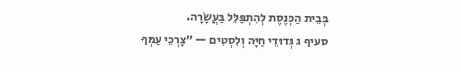בְּבֵית הַכְּנֶסֶת לְהִתְפַּלֵּל בַּעֲשָׂרָה.
סעיף ג גְּדוּדֵי חַיָּה וְלִסְטִים — ״צָרְכֵי עַמְּךָ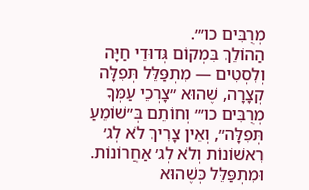מְרֻבִּים כו׳״.
הַהוֹלֵךְ בִּמְקוֹם גְּדוּדֵי חַיָּה וְלִסְטִים — מִתְפַּלֵּל תְּפִלָּה קְצָרָה, שֶׁהוּא ״צָרְכֵי עַמְּךָ מְרֻבִּים כו׳״ וְחוֹתֵם בְּ״שׁוֹמֵעַ תְּפִלָּה״, וְאֵין צָרִיךְ לֹא לְג׳ רִאשׁוֹנוֹת וְלֹא לְג׳ אַחֲרוֹנוֹת. וּמִתְפַּלֵּל כְּשֶׁהוּא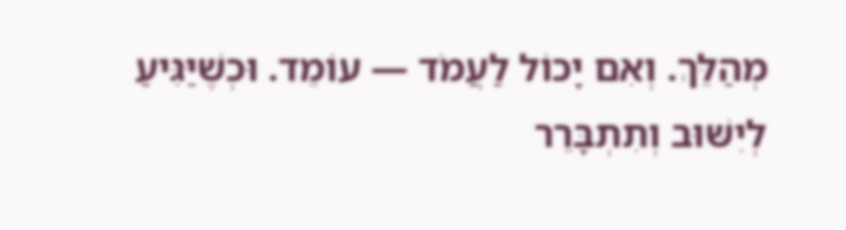מְהַלֵּךְ. וְאִם יָכוֹל לַעֲמֹד — עוֹמֵד. וּכְשֶׁיַּגִּיעַ לְיִשּׁוּב וְתִתְבָּרֵר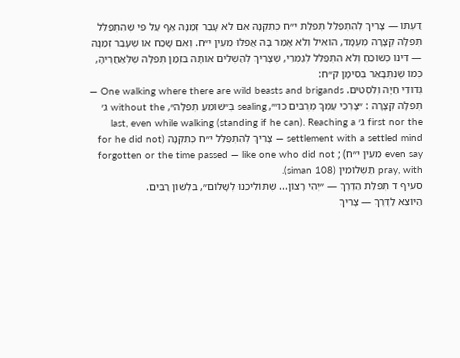דַּעְתּוֹ — צָרִיךְ לְהִתְפַּלֵּל תְּפִלַּת י״ח כְּתִקְנָהּ אִם לֹא עָבַר זְמַנָּהּ אַף עַל פִּי שֶׁהִתְפַּלֵּל תְּפִלָּה קְצָרָה מְעֻמָּד, הוֹאִיל וְלֹא אָמַר בָּהּ אֲפִלּוּ מֵעֵין י״ח. וְאִם שָׁכַח אוֹ שֶׁעָבַר זְמַנָּהּ — דִּינוֹ כְּשׁוֹכֵחַ וְלֹא הִתְפַּלֵּל לְגַמְרֵי, שֶׁצָּרִיךְ לְהַשְׁלִים אוֹתָהּ בִּזְמַן תְּפִלָּה שֶׁלְּאַחֲרֶיהָ, כְּמוֹ שֶׁנִּתְבָּאֵר בְּסִימָן ק״ח:
גְּדוּדֵי חַיָּה וְלִסְטִים. One walking where there are wild beasts and brigands — תְּפִלָּה קְצָרָה : ״צָרְכֵי עַמְּךָ מְרֻבִּים כו׳״, sealing בְּ״שׁוֹמֵעַ תְּפִלָּה״, without the ג׳ first nor the ג׳ last, even while walking (standing if he can). Reaching a settlement with a settled mind — צָרִיךְ לְהִתְפַּלֵּל י״ח כְּתִקְנָהּ (for he did not even say מֵעֵין י״ח) ; forgotten or the time passed — like one who did not pray, with תַּשְׁלוּמִין (siman 108).
סעיף ד תְּפִלַּת הַדֶּרֶךְ — ״יְהִי רָצוֹן... שֶׁתּוֹלִיכֵנוּ לְשָׁלוֹם״, בִּלְשׁוֹן רַבִּים.
הַיּוֹצֵא לַדֶּרֶךְ — צָרִיךְ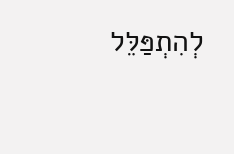לְהִתְפַּלֵּל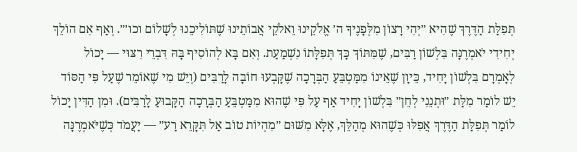תְּפִלַּת הַדֶּרֶךְ שֶׁהִיא ״יְהִי רָצוֹן מִלְּפָנֶיךָ ה׳ אֱלֹקֵינוּ וֵאלֹקֵי אֲבוֹתֵינוּ שֶׁתּוֹלִיכֵנוּ לְשָׁלוֹם וכו׳״. וְאַף אִם הוֹלֵךְ יְחִידִי יֹאמְרֶנָּה בִּלְשׁוֹן רַבִּים, שֶׁמִּתּוֹךְ כָּךְ תְּפִלָּתוֹ נִשְׁמַעַת. וְאִם בָּא לְהוֹסִיף בָּהּ דִּבְרֵי רִצּוּי — יָכוֹל לְאָמְרָם בִּלְשׁוֹן יָחִיד, כֵּיוָן שֶׁאֵינוֹ מִמַּטְבֵּעַ הַבְּרָכָה שֶׁקָּבְעוּ חוֹבָה לָרַבִּים (וְיֵשׁ מִי שֶׁאוֹמֵר שֶׁעַל פִּי הַסּוֹד יֵשׁ לוֹמַר מִלַּת ״וּתְנֵנִי לְחֵן״ בִּלְשׁוֹן יָחִיד אַף עַל פִּי שֶׁהוּא מִמַּטְבֵּעַ הַבְּרָכָה הַקָּבוּעַ לָרַבִּים). וּמִן הַדִּין יָכוֹל לוֹמַר תְּפִלַּת הַדֶּרֶךְ אֲפִלּוּ כְּשֶׁהוּא מְהַלֵּךְ, אֶלָּא מִשּׁוּם ״מִהְיוֹת טוֹב אַל תִּקָּרֵא רַע״ — יַעֲמֹד כְּשֶׁיֹּאמְרֶנָּה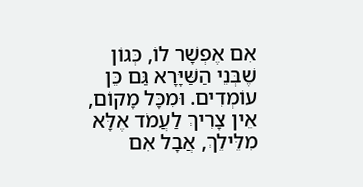אִם אֶפְשָׁר לוֹ, כְּגוֹן שֶׁבְּנֵי הַשַּׁיָּרָא גַּם כֵּן עוֹמְדִים. וּמִכָּל מָקוֹם, אֵין צָרִיךְ לַעֲמֹד אֶלָּא מִלֵּילֵךְ, אֲבָל אִם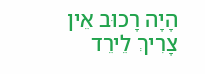הָיָה רָכוּב אֵין צָרִיךְ לֵירֵד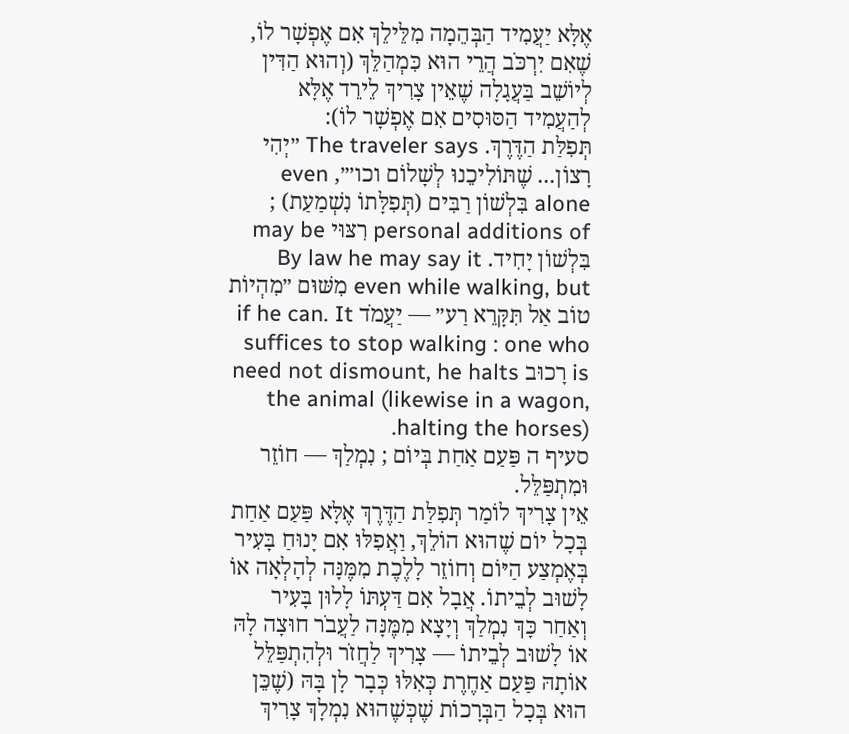אֶלָּא יַעֲמִיד הַבְּהֵמָה מִלֵּילֵךְ אִם אֶפְשָׁר לוֹ, שֶׁאִם יִרְכֹּב הֲרֵי הוּא כִּמְהַלֵּךְ (וְהוּא הַדִּין לְיוֹשֵׁב בַּעֲגָלָה שֶׁאֵין צָרִיךְ לֵירֵד אֶלָּא לְהַעֲמִיד הַסּוּסִים אִם אֶפְשָׁר לוֹ):
תְּפִלַּת הַדֶּרֶךְ. The traveler says ״יְהִי רָצוֹן... שֶׁתּוֹלִיכֵנוּ לְשָׁלוֹם וכו׳״, even alone בִּלְשׁוֹן רַבִּים (תְּפִלָּתוֹ נִשְׁמַעַת) ; personal additions of רִצּוּי may be בִּלְשׁוֹן יָחִיד. By law he may say it even while walking, but מִשּׁוּם ״מִהְיוֹת טוֹב אַל תִּקָּרֵא רַע״ — יַעֲמֹד if he can. It suffices to stop walking : one who is רָכוּב need not dismount, he halts the animal (likewise in a wagon, halting the horses).
סעיף ה פַּעַם אַחַת בְּיוֹם ; נִמְלַךְ — חוֹזֵר וּמִתְפַּלֵּל.
אֵין צָרִיךְ לוֹמַר תְּפִלַּת הַדֶּרֶךְ אֶלָּא פַּעַם אַחַת בְּכָל יוֹם שֶׁהוּא הוֹלֵךְ, וַאֲפִלּוּ אִם יָנוּחַ בָּעִיר בְּאֶמְצַע הַיּוֹם וְחוֹזֵר לָלֶכֶת מִמֶּנָּה לְהָלְאָה אוֹ לָשׁוּב לְבֵיתוֹ. אֲבָל אִם דַּעְתּוֹ לָלוּן בָּעִיר וְאַחַר כָּךְ נִמְלַךְ וְיָצָא מִמֶּנָּה לַעֲבֹר חוּצָה לָהּ אוֹ לָשׁוּב לְבֵיתוֹ — צָרִיךְ לַחֲזֹר וּלְהִתְפַּלֵּל אוֹתָהּ פַּעַם אַחֶרֶת כְּאִלּוּ כְּבָר לָן בָּהּ (שֶׁכֵּן הוּא בְּכָל הַבְּרָכוֹת שֶׁכְּשֶׁהוּא נִמְלָךְ צָרִיךְ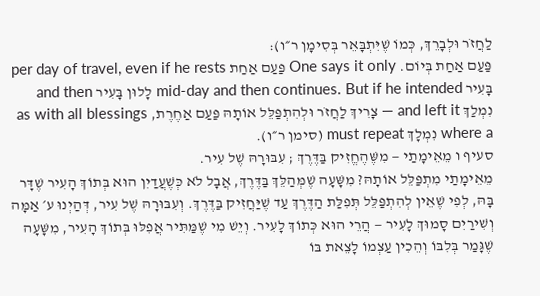לַחֲזֹר וּלְבָרֵךְ, כְּמוֹ שֶׁיִּתְבָּאֵר בְּסִימָן ר״ו):
פַּעַם אַחַת בְּיוֹם. One says it only פַּעַם אַחַת per day of travel, even if he rests בָּעִיר mid-day and then continues. But if he intended לָלוּן בָּעִיר and then נִמְלַךְ and left it — צָרִיךְ לַחֲזֹר וּלְהִתְפַּלֵּל אוֹתָהּ פַּעַם אַחֶרֶת, as with all blessings where a נִמְלָךְ must repeat (סימן ר״ו).
סעיף ו מֵאֵימָתַי — מִשֶּׁהֶחֱזִיק בַּדֶּרֶךְ ; עִבּוּרָהּ שֶׁל עִיר.
מֵאֵימָתַי מִתְפַּלֵּל אוֹתָהּ? מִשָּׁעָה שֶׁמְּהַלֵּךְ בַּדֶּרֶךְ, אֲבָל לֹא כְּשֶׁעֲדַיִן הוּא בְּתוֹךְ הָעִיר שֶׁדָּר בָּהּ, לְפִי שֶׁאֵין לְהִתְפַּלֵּל תְּפִלַּת הַדֶּרֶךְ עַד שֶׁיַּחֲזִיק בַּדֶּרֶךְ. וְעִבּוּרָהּ שֶׁל עִיר, דְּהַיְנוּ ע׳ אַמָּה וְשִׁירַיִם סָמוּךְ לָעִיר — הֲרֵי הוּא כְּתוֹךְ לָעִיר. וְיֵשׁ מִי שֶׁמַּתִּיר אֲפִלּוּ בְּתוֹךְ הָעִיר, מִשָּׁעָה שֶׁגָּמַר בְּלִבּוֹ וְהֵכִין עַצְמוֹ לָצֵאת בּוֹ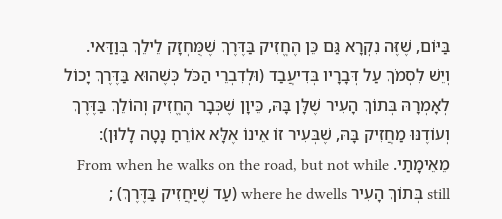בַּיּוֹם, שֶׁזֶּה נִקְרָא גַּם כֵּן הֶחֱזִיק בַּדֶּרֶךְ שֶׁמֻּחְזָק לֵילֵךְ בְּוַדַּאי. וְיֵשׁ לִסְמֹךְ עַל דְּבָרָיו בְּדִיעֲבַד (וּלְדִבְרֵי הַכֹּל כְּשֶׁהוּא בַּדֶּרֶךְ יָכוֹל לְאָמְרָהּ בְּתוֹךְ הָעִיר שֶׁלָּן בָּהּ, כֵּיוָן שֶׁכְּבָר הֶחֱזִיק וְהוֹלֵךְ בַּדֶּרֶךְ וְעוֹדֶנּוּ מַחֲזִיק בָּהּ, שֶׁבְּעִיר זוֹ אֵינוֹ אֶלָּא אוֹרֵחַ נָטָה לָלוּן):
מֵאֵימָתַי. From when he walks on the road, but not while still בְּתוֹךְ הָעִיר where he dwells (עַד שֶׁיַּחֲזִיק בַּדֶּרֶךְ) ;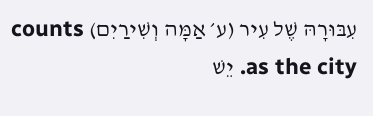עִבּוּרָהּ שֶׁל עִיר (ע׳ אַמָּה וְשִׁירַיִם) counts as the city. יֵשׁ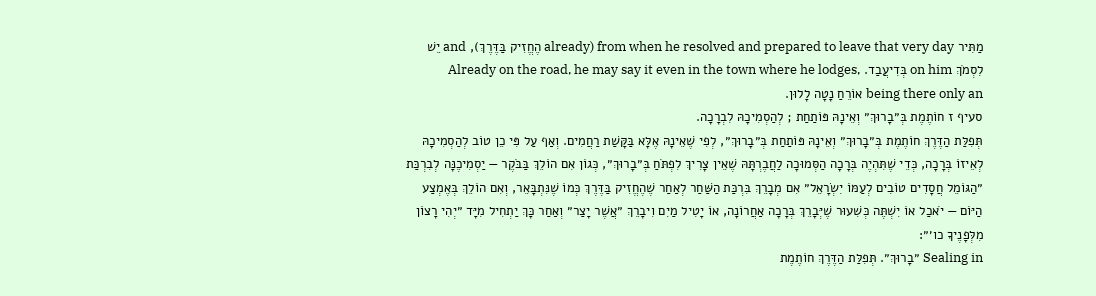מַתִּיר from when he resolved and prepared to leave that very day (already הֶחֱזִיק בַּדֶּרֶךְ), and יֵשׁ לִסְמֹךְ on him בְּדִיעֲבַד. Already on the road, he may say it even in the town where he lodges, being there only an אוֹרֵחַ נָטָה לָלוּן.
סעיף ז חוֹתֶמֶת בְּ״בָרוּךְ״ וְאֵינָהּ פּוֹתַחַת ; לְהַסְמִיכָהּ לִבְרָכָה.
תְּפִלַּת הַדֶּרֶךְ חוֹתֶמֶת בְּ״בָרוּךְ״ וְאֵינָהּ פּוֹתַחַת בְּ״בָרוּךְ״, לְפִי שֶׁאֵינָהּ אֶלָּא בַּקָּשַׁת רַחֲמִים. וְאַף עַל פִּי כֵן טוֹב לְהַסְמִיכָהּ לְאֵיזוֹ בְּרָכָה, כְּדֵי שֶׁתִּהְיֶה בְּרָכָה הַסְּמוּכָה לַחֲבֶרְתָּהּ שֶׁאֵין צָרִיךְ לִפְתֹּחַ בְּ״בָרוּךְ״, כְּגוֹן אִם הוֹלֵךְ בַּבֹּקֶר — יַסְמִיכֶנָּה לְבִרְכַּת ״הַגּוֹמֵל חֲסָדִים טוֹבִים לְעַמּוֹ יִשְׂרָאֵל״ אִם מְבָרֵךְ בִּרְכַּת הַשַּׁחַר לְאַחַר שֶׁהֶחֱזִיק בַּדֶּרֶךְ כְּמוֹ שֶׁנִּתְבָּאֵר, וְאִם הוֹלֵךְ בְּאֶמְצַע הַיּוֹם — יֹאכַל אוֹ יִשְׁתֶּה כְּשִׁעוּר שֶׁיְּבָרֵךְ בְּרָכָה אַחֲרוֹנָה, אוֹ יָטִיל מַיִם וִיבָרֵךְ ״אֲשֶׁר יָצַר״ וְאַחַר כָּךְ יַתְחִיל מִיָּד ״יְהִי רָצוֹן מִלְּפָנֶיךָ כו׳״:
Sealing in ״בָרוּךְ״. תְּפִלַּת הַדֶּרֶךְ חוֹתֶמֶת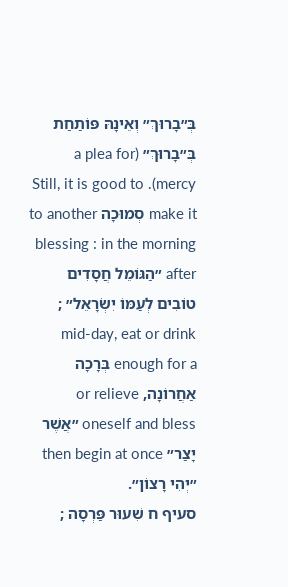בְּ״בָרוּךְ״ וְאֵינָהּ פּוֹתַחַת בְּ״בָרוּךְ״ (a plea for mercy). Still, it is good to make it סְמוּכָה to another blessing : in the morning after ״הַגּוֹמֵל חֲסָדִים טוֹבִים לְעַמּוֹ יִשְׂרָאֵל״ ; mid-day, eat or drink enough for a בְּרָכָה אַחֲרוֹנָה, or relieve oneself and bless ״אֲשֶׁר יָצַר״ then begin at once ״יְהִי רָצוֹן״.
סעיף ח שִׁעוּר פַּרְסָה ;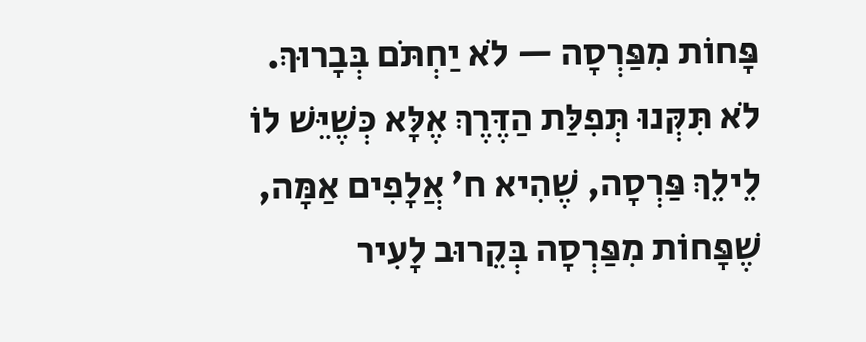פָּחוֹת מִפַּרְסָה — לֹא יַחְתֹּם בְּבָרוּךְ.
לֹא תִּקְּנוּ תְּפִלַּת הַדֶּרֶךְ אֶלָּא כְּשֶׁיֵּשׁ לוֹ לֵילֵךְ פַּרְסָה, שֶׁהִיא ח׳ אֲלָפִים אַמָּה, שֶׁפָּחוֹת מִפַּרְסָה בְּקֵרוּב לָעִיר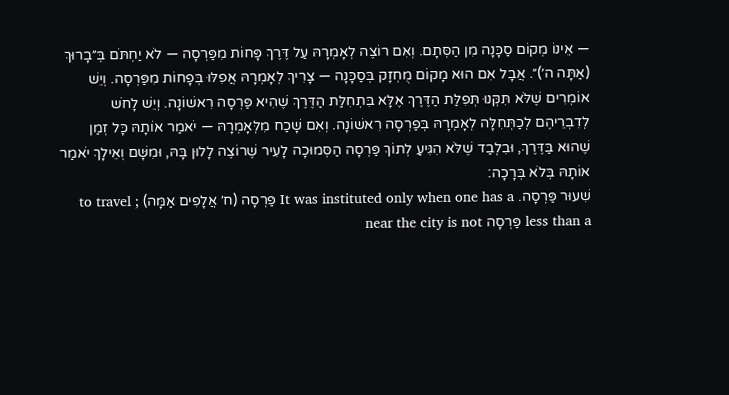— אֵינוֹ מְקוֹם סַכָּנָה מִן הַסְּתָם. וְאִם רוֹצֶה לְאָמְרָהּ עַל דֶּרֶךְ פָּחוֹת מִפַּרְסָה — לֹא יַחְתֹּם בְּ״בָרוּךְ (אַתָּה ה׳)״. אֲבָל אִם הוּא מָקוֹם מֻחְזָק בְּסַכָּנָה — צָרִיךְ לְאָמְרָהּ אֲפִלּוּ בְּפָחוֹת מִפַּרְסָה. וְיֵשׁ אוֹמְרִים שֶׁלֹּא תִּקְּנוּ תְּפִלַּת הַדֶּרֶךְ אֶלָּא בִּתְחִלַּת הַדֶּרֶךְ שֶׁהִיא פַּרְסָה רִאשׁוֹנָה. וְיֵשׁ לָחֹש לְדִבְרֵיהֶם לְכַתְּחִלָּה לְאָמְרָהּ בְּפַרְסָה רִאשׁוֹנָה. וְאִם שָׁכַח מִלְּאָמְרָהּ — יֹאמַר אוֹתָהּ כָּל זְמַן שֶׁהוּא בַּדֶּרֶךְ, וּבִלְבַד שֶׁלֹּא הִגִּיעַ לְתוֹךְ פַּרְסָה הַסְּמוּכָה לָעִיר שֶׁרוֹצֶה לָלוּן בָּהּ, וּמִשָּׁם וְאֵילָךְ יֹאמַר אוֹתָהּ בְּלֹא בְּרָכָה:
שִׁעוּר פַּרְסָה. It was instituted only when one has a פַּרְסָה (ח׳ אֲלָפִים אַמָּה) to travel ; less than a פַּרְסָה near the city is not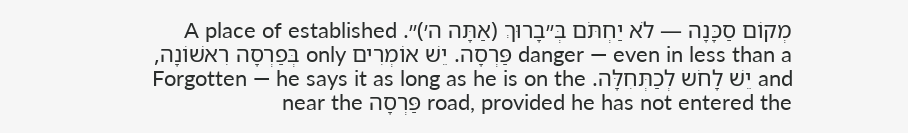מְקוֹם סַכָּנָה — לֹא יַחְתֹּם בְּ״בָרוּךְ (אַתָּה ה׳)״. A place of established danger — even in less than a פַּרְסָה. יֵשׁ אוֹמְרִים only בְּפַרְסָה רִאשׁוֹנָה, and יֵשׁ לָחֹש לְכַתְּחִלָּה. Forgotten — he says it as long as he is on the road, provided he has not entered the פַּרְסָה near the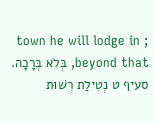town he will lodge in ; beyond that, בְּלֹא בְּרָכָה.
סעיף ט נְטִילַת רְשׁוּת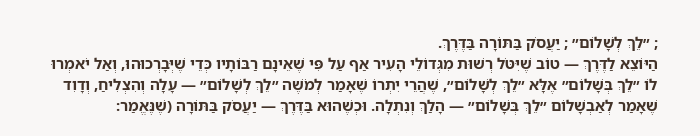; ״לֵךְ לְשָׁלוֹם״ ; יַעֲסֹק בַּתּוֹרָה בַּדֶּרֶךְ.
הַיּוֹצֵא לַדֶּרֶךְ — טוֹב שֶׁיִּטֹּל רְשׁוּת מִגְּדוֹלֵי הָעִיר אַף עַל פִּי שֶׁאֵינָם רַבּוֹתָיו כְּדֵי שֶׁיְּבָרְכוּהוּ, וְאַל יֹאמְרוּ לוֹ ״לֵךְ בְּשָׁלוֹם״ אֶלָּא ״לֵךְ לְשָׁלוֹם״, שֶׁהֲרֵי יִתְרוֹ שֶׁאָמַר לְמֹשֶׁה ״לֵךְ לְשָׁלוֹם״ — עָלָה וְהִצְלִיחַ, וְדָוִד שֶׁאָמַר לְאַבְשָׁלוֹם ״לֵךְ בְּשָׁלוֹם״ — הָלַךְ וְנִתְלָה. וּכְשֶׁהוּא בַּדֶּרֶךְ — יַעֲסֹק בַּתּוֹרָה (שֶׁנֶּאֱמַר: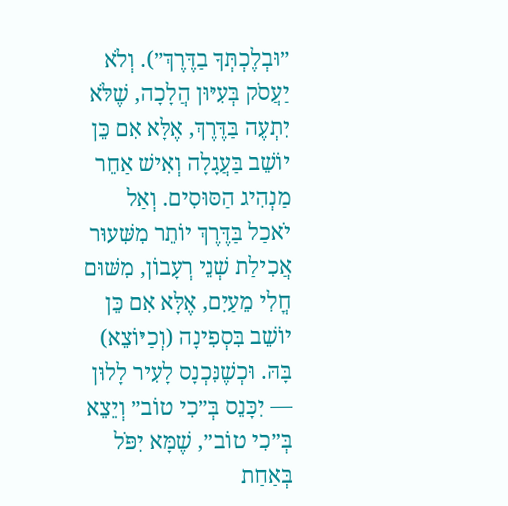״וּבְלֶכְתְּךָ בַדֶּרֶךְ״). וְלֹא יַעֲסֹק בְּעִיּוּן הֲלָכָה, שֶׁלֹּא יִתְעֶה בַּדֶּרֶךְ, אֶלָּא אִם כֵּן יוֹשֵׁב בַּעֲגָלָה וְאִישׁ אַחֵר מַנְהִיג הַסּוּסִים. וְאַל יֹאכַל בַּדֶּרֶךְ יוֹתֵר מִשִּׁעוּר אֲכִילַת שְׁנֵי רְעָבוֹן, מִשּׁוּם חֳלִי מֵעַיִם, אֶלָּא אִם כֵּן יוֹשֵׁב בִּסְפִינָה (וְכַיּוֹצֵא) בָּהּ. וּכְשֶׁנִּכְנָס לָעִיר לָלוּן — יִכָּנֵס בְּ״כִי טוֹב״ וְיֵצֵא בְּ״כִי טוֹב״, שֶׁמָּא יִפֹּל בְּאַחַת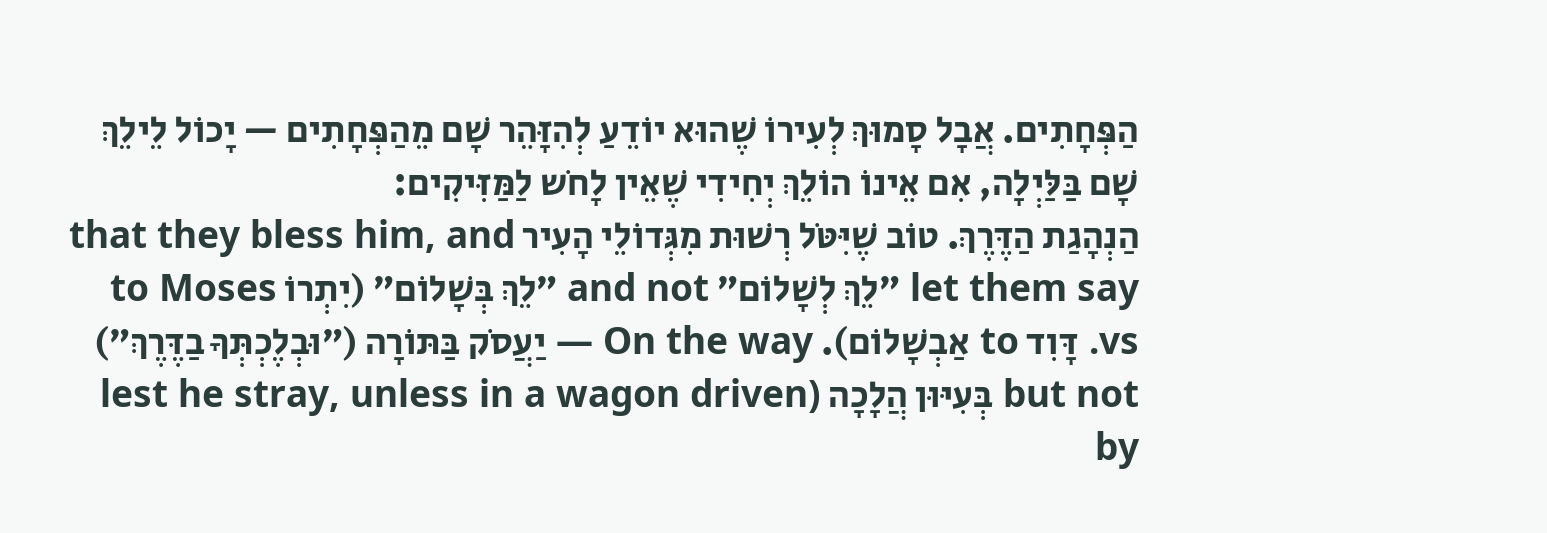הַפְּחָתִים. אֲבָל סָמוּךְ לְעִירוֹ שֶׁהוּא יוֹדֵעַ לְהִזָּהֵר שָׁם מֵהַפְּחָתִים — יָכוֹל לֵילֵךְ שָׁם בַּלַּיְלָה, אִם אֵינוֹ הוֹלֵךְ יְחִידִי שֶׁאֵין לָחֹש לַמַּזִּיקִים:
הַנְהָגַת הַדֶּרֶךְ. טוֹב שֶׁיִּטֹּל רְשׁוּת מִגְּדוֹלֵי הָעִיר that they bless him, and let them say ״לֵךְ לְשָׁלוֹם״ and not ״לֵךְ בְּשָׁלוֹם״ (יִתְרוֹ to Moses vs. דָּוִד to אַבְשָׁלוֹם). On the way — יַעֲסֹק בַּתּוֹרָה (״וּבְלֶכְתְּךָ בַדֶּרֶךְ״) but not בְּעִיּוּן הֲלָכָה (lest he stray, unless in a wagon driven by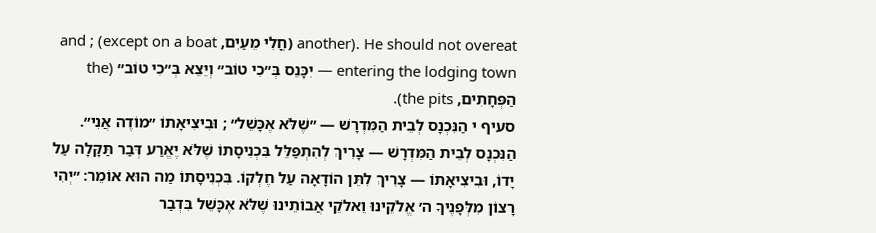another). He should not overeat (חֳלִי מֵעַיִם, except on a boat) ; and entering the lodging town — יִכָּנֵס בְּ״כִי טוֹב״ וְיֵצֵא בְּ״כִי טוֹב״ (the הַפְּחָתִים, the pits).
סעיף י הַנִּכְנָס לְבֵית הַמִּדְרָשׁ — ״שֶׁלֹּא אֶכָּשֵׁל״ ; וּבִיצִיאָתוֹ ״מוֹדֶה אֲנִי״.
הַנִּכְנָס לְבֵית הַמִּדְרָשׁ — צָרִיךְ לְהִתְפַּלֵּל בִּכְנִיסָתוֹ שֶׁלֹּא יֶאֱרַע דְּבַר תַּקָּלָה עַל יָדוֹ, וּבִיצִיאָתוֹ — צָרִיךְ לִתֵּן הוֹדָאָה עַל חֶלְקוֹ. בִּכְנִיסָתוֹ מַה הוּא אוֹמֵר: ״יְהִי רָצוֹן מִלְּפָנֶיךָ ה׳ אֱלֹקֵינוּ וֵאלֹקֵי אֲבוֹתֵינוּ שֶׁלֹּא אֶכָּשֵׁל בִּדְבַר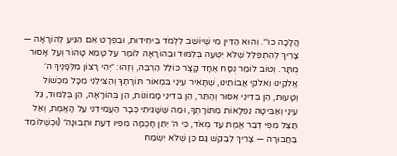הֲלָכָה כו׳״. וְהוּא הַדִּין מִי שֶׁיּוֹשֵׁב לִלְמֹד בִּיחִידוּת, וּבִפְרָט אִם הִגִּיעַ לְהוֹרָאָה — צָרִיךְ לְהִתְפַּלֵּל שֶׁלֹּא יִטְעֶה בְּלִמּוּד וּבְהוֹרָאָה לוֹמַר עַל טָמֵא טָהוֹר וְעַל אָסוּר מֻתָּר. וְטוֹב לוֹמַר נֻסָּח אֶחָד קָצָר כּוֹלֵל הַרְבֵּה, וְזֶהוּ: ״יְהִי רָצוֹן מִלְּפָנֶיךָ ה׳ אֱלֹקֵינוּ וֵאלֹקֵי אֲבוֹתֵינוּ, שֶׁתָּאִיר עֵינַי בִּמְאוֹר תּוֹרָתֶךָ וְהַצִּילֵנִי מִכָּל מִכְשׁוֹל וְטָעוּת, הֵן בְּדִינֵי אִסּוּר וְהֶתֵּר, הֵן בְּדִינֵי מָמוֹנוֹת, הֵן בְּהוֹרָאָה, הֵן בְּלִמּוּד, גַּל עֵינַי וְאַבִּיטָה נִפְלָאוֹת מִתּוֹרָתֶךָ, וּמַה שֶּׁשָּׁגִיתִי כְּבָר הַעֲמִידֵנִי עַל הָאֱמֶת, וְאַל תַּצֵּל מִפִּי דְבַר אֱמֶת עַד מְאֹד, כִּי ה׳ יִתֵּן חָכְמָה מִפִּיו דַּעַת וּתְבוּנָה״ (וּכְשֶׁלּוֹמֵד בַּחֲבוּרָה — צָרִיךְ לְבַקֵּשׁ גַּם כֵּן שֶׁלֹּא יִשְׂמַח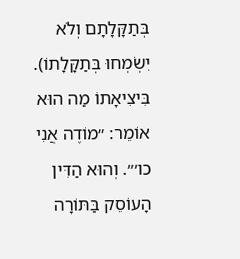בְּתַקָּלָתָם וְלֹא יִשְׂמְחוּ בְּתַקָּלָתוֹ). בִּיצִיאָתוֹ מַה הוּא אוֹמֵר: ״מוֹדֶה אֲנִי כו׳״. וְהוּא הַדִּין הָעוֹסֵק בַּתּוֹרָה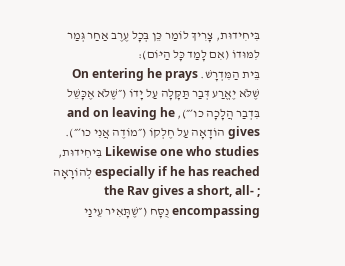בִּיחִידוּת, צָרִיךְ לוֹמַר כֵּן בְּכָל עֶרֶב אַחַר גְּמַר לִמּוּדוֹ (אִם לָמַד כָּל הַיּוֹם):
בֵּית הַמִּדְרָשׁ. On entering he prays שֶׁלֹּא יֶאֱרַע דְּבַר תַּקָּלָה עַל יָדוֹ (״שֶׁלֹּא אֶכָּשֵׁל בִּדְבַר הֲלָכָה כו׳״), and on leaving he gives הוֹדָאָה עַל חֶלְקוֹ (״מוֹדֶה אֲנִי כו׳״). Likewise one who studies בִּיחִידוּת, especially if he has reached לְהוֹרָאָה ; the Rav gives a short, all-encompassing נֻסָּח (״שֶׁתָּאִיר עֵינַי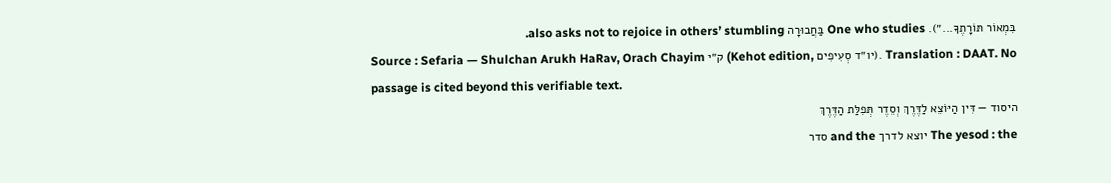בִּמְאוֹר תּוֹרָתֶךָ...״). One who studies בַּחֲבוּרָה also asks not to rejoice in others’ stumbling.
Source : Sefaria — Shulchan Arukh HaRav, Orach Chayim ק״י (Kehot edition, יו״ד סְעִיפִים). Translation : DAAT. No passage is cited beyond this verifiable text.
היסוד — דִּין הַיּוֹצֵא לַדֶּרֶךְ וְסֵדֶר תְּפִלַּת הַדֶּרֶךְ
The yesod : the יוצא לדרך and the סדר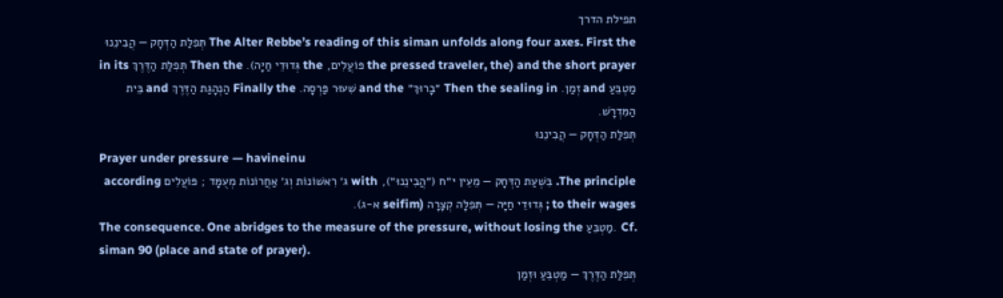תפילת הדרך
The Alter Rebbe’s reading of this siman unfolds along four axes. First the תְּפִלַּת הַדְּחָק — הֲבִינֵנוּ and the short prayer (the pressed traveler, the פּוֹעֲלִים, the גְּדוּדֵי חַיָּה). Then the תְּפִלַּת הַדֶּרֶךְ in its מַטְבֵּעַ and זְמַן. Then the sealing in ״בָרוּךְ״ and the שִׁעוּר פַּרְסָה. Finally the הַנְהָגַת הַדֶּרֶךְ and בֵּית הַמִּדְרָשׁ.
תְּפִלַּת הַדְּחָק — הֲבִינֵנוּ
Prayer under pressure — havineinu
The principle. בִּשְׁעַת הַדְּחָק — מֵעֵין י״ח (״הֲבִינֵנוּ״), with ג׳ רִאשׁוֹנוֹת וְג׳ אַחֲרוֹנוֹת מְעֻמָּד ; פּוֹעֲלִים according to their wages ; גְּדוּדֵי חַיָּה — תְּפִלָּה קְצָרָה (seifim א-ג).
The consequence. One abridges to the measure of the pressure, without losing the מַטְבֵּעַ. Cf. siman 90 (place and state of prayer).
תְּפִלַּת הַדֶּרֶךְ — מַטְבֵּעַ וּזְמַן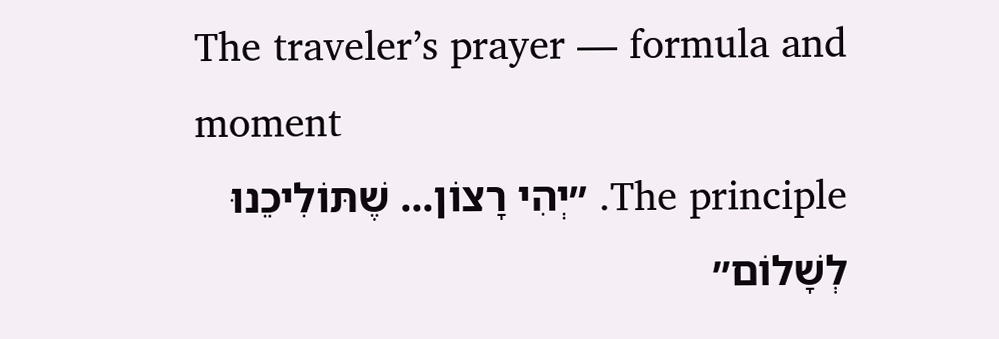The traveler’s prayer — formula and moment
The principle. ״יְהִי רָצוֹן... שֶׁתּוֹלִיכֵנוּ לְשָׁלוֹם״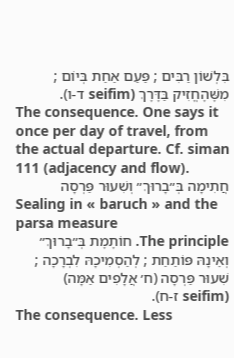בִּלְשׁוֹן רַבִּים ; פַּעַם אַחַת בְּיוֹם ; מִשֶּׁהֶחֱזִיק בַּדֶּרֶךְ (seifim ד-ו).
The consequence. One says it once per day of travel, from the actual departure. Cf. siman 111 (adjacency and flow).
חֲתִימָה בְּ״בָרוּךְ״ וְשִׁעוּר פַּרְסָה
Sealing in « baruch » and the parsa measure
The principle. חוֹתֶמֶת בְּ״בָרוּךְ״ וְאֵינָהּ פּוֹתַחַת ; לְהַסְמִיכָהּ לִבְרָכָה ; שִׁעוּר פַּרְסָה (ח׳ אֲלָפִים אַמָּה) (seifim ז-ח).
The consequence. Less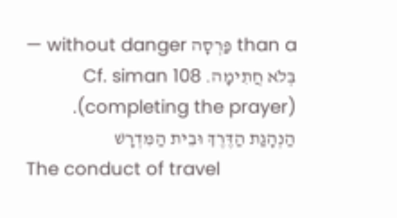than a פַּרְסָה without danger — בְּלֹא חֲתִימָה. Cf. siman 108 (completing the prayer).
הַנְהָגַת הַדֶּרֶךְ וּבֵית הַמִּדְרָשׁ
The conduct of travel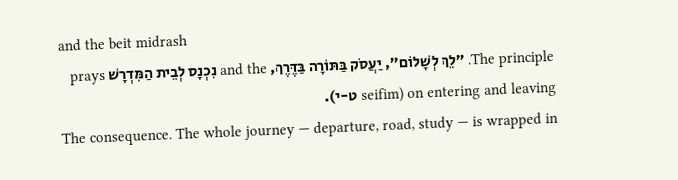and the beit midrash
The principle. ״לֵךְ לְשָׁלוֹם״, יַעֲסֹק בַּתּוֹרָה בַּדֶּרֶךְ, and the נִכְנָס לְבֵית הַמִּדְרָשׁ prays on entering and leaving (seifim ט-י).
The consequence. The whole journey — departure, road, study — is wrapped in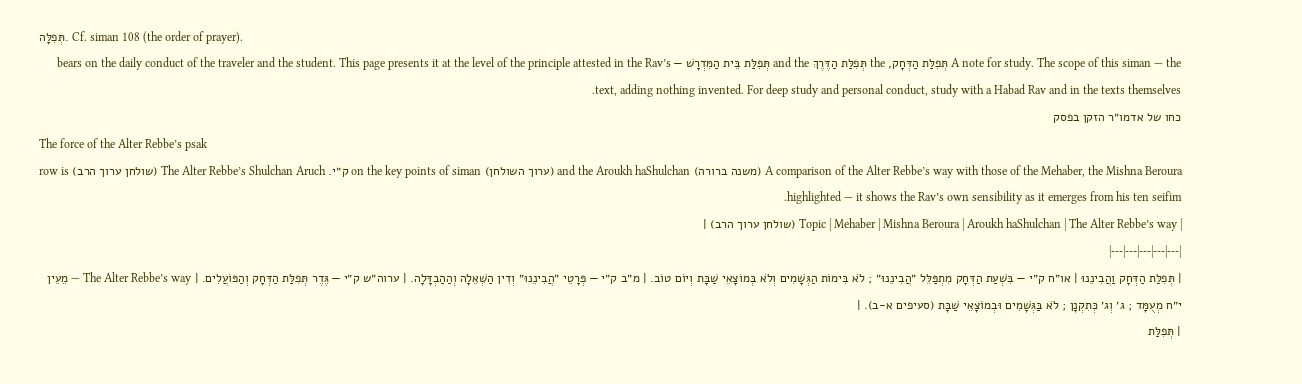תְּפִלָּה. Cf. siman 108 (the order of prayer).
A note for study. The scope of this siman — the תְּפִלַּת הַדְּחָק, the תְּפִלַּת הַדֶּרֶךְ and the תְּפִלַּת בֵּית הַמִּדְרָשׁ — bears on the daily conduct of the traveler and the student. This page presents it at the level of the principle attested in the Rav’s text, adding nothing invented. For deep study and personal conduct, study with a Habad Rav and in the texts themselves.
כחו של אדמו״ר הזקן בפסק
The force of the Alter Rebbe’s psak
A comparison of the Alter Rebbe’s way with those of the Mehaber, the Mishna Beroura (משנה ברורה) and the Aroukh haShulchan (ערוך השולחן) on the key points of siman ק״י. The Alter Rebbe’s Shulchan Aruch (שולחן ערוך הרב) row is highlighted — it shows the Rav’s own sensibility as it emerges from his ten seifim.
| Topic | Mehaber | Mishna Beroura | Aroukh haShulchan | The Alter Rebbe’s way (שולחן ערוך הרב) |
|---|---|---|---|---|
| תְּפִלַּת הַדְּחָק וַהֲבִינֵנוּ | או״ח ק״י — בִּשְׁעַת הַדְּחָק מִתְפַּלֵּל ״הֲבִינֵנוּ״ ; לֹא בִּימוֹת הַגְּשָׁמִים וְלֹא בְּמוֹצָאֵי שַׁבָּת וְיוֹם טוֹב. | מ״ב ק״י — פְּרָטֵי ״הֲבִינֵנוּ״ וְדִין הַשְּׁאֵלָה וְהַהַבְדָּלָה. | ערוה״ש ק״י — גֶּדֶר תְּפִלַּת הַדְּחָק וְהַפּוֹעֲלִים. | The Alter Rebbe’s way — מֵעֵין י״ח מְעֻמָּד ; ג׳ וְג׳ כְּתִקְנָן ; לֹא בַּגְּשָׁמִים וּבְמוֹצָאֵי שַׁבָּת (סעיפים א-ב). |
| תְּפִלַּת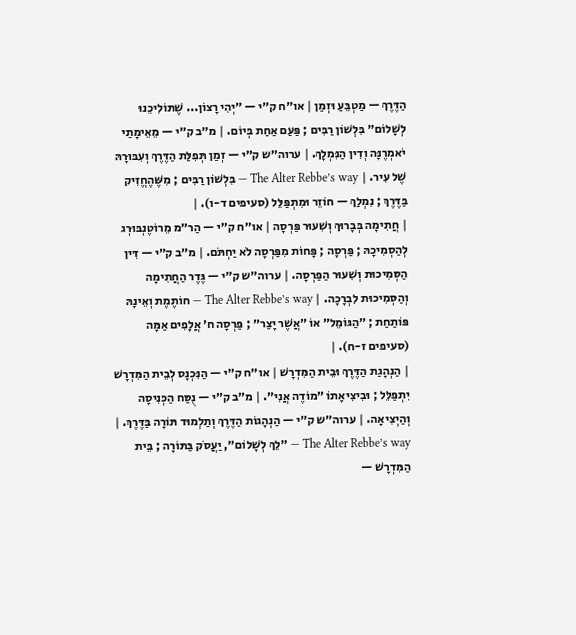הַדֶּרֶךְ — מַטְבֵּעַ וּזְמַן | או״ח ק״י — ״יְהִי רָצוֹן... שֶׁתּוֹלִיכֵנוּ לְשָׁלוֹם״ בִּלְשׁוֹן רַבִּים ; פַּעַם אַחַת בְּיוֹם. | מ״ב ק״י — מֵאֵימָתַי יֹאמְרֶנָּה וְדִין הַנִּמְלָךְ. | ערוה״ש ק״י — זְמַן תְּפִלַּת הַדֶּרֶךְ וְעִבּוּרָהּ שֶׁל עִיר. | The Alter Rebbe’s way — בִּלְשׁוֹן רַבִּים ; מִשֶּׁהֶחֱזִיק בַּדֶּרֶךְ ; נִמְלַךְ — חוֹזֵר וּמִתְפַּלֵּל (סעיפים ד-ו). |
| חֲתִימָה בְּבָרוּךְ וְשִׁעוּר פַּרְסָה | או״ח ק״י — הַר״מ מֵרוֹטֶנְבּוּרְג לְהַסְמִיכָהּ ; פַּרְסָה ; פָּחוֹת מִפַּרְסָה לֹא יַחְתֹּם. | מ״ב ק״י — דִּין הַסְּמִיכוּת וְשִׁעוּר הַפַּרְסָה. | ערוה״ש ק״י — גֶּדֶר הַחֲתִימָה וְהַסְּמִיכוּת לִבְרָכָה. | The Alter Rebbe’s way — חוֹתֶמֶת וְאֵינָהּ פּוֹתַחַת ; ״הַגּוֹמֵל״ אוֹ ״אֲשֶׁר יָצַר״ ; פַּרְסָה ח׳ אֲלָפִים אַמָּה (סעיפים ז-ח). |
| הַנְהָגַת הַדֶּרֶךְ וּבֵית הַמִּדְרָשׁ | או״ח ק״י — הַנִּכְנָס לְבֵית הַמִּדְרָשׁ יִתְפַּלֵּל ; וּבִיצִיאָתוֹ ״מוֹדֶה אֲנִי״. | מ״ב ק״י — נֻסַּח הַכְּנִיסָה וְהַיְצִיאָה. | ערוה״ש ק״י — הַנְהָגוֹת הַדֶּרֶךְ וְתַלְמוּד תּוֹרָה בַּדֶּרֶךְ. | The Alter Rebbe’s way — ״לֵךְ לְשָׁלוֹם״, יַעֲסֹק בַּתּוֹרָה ; בֵּית הַמִּדְרָשׁ —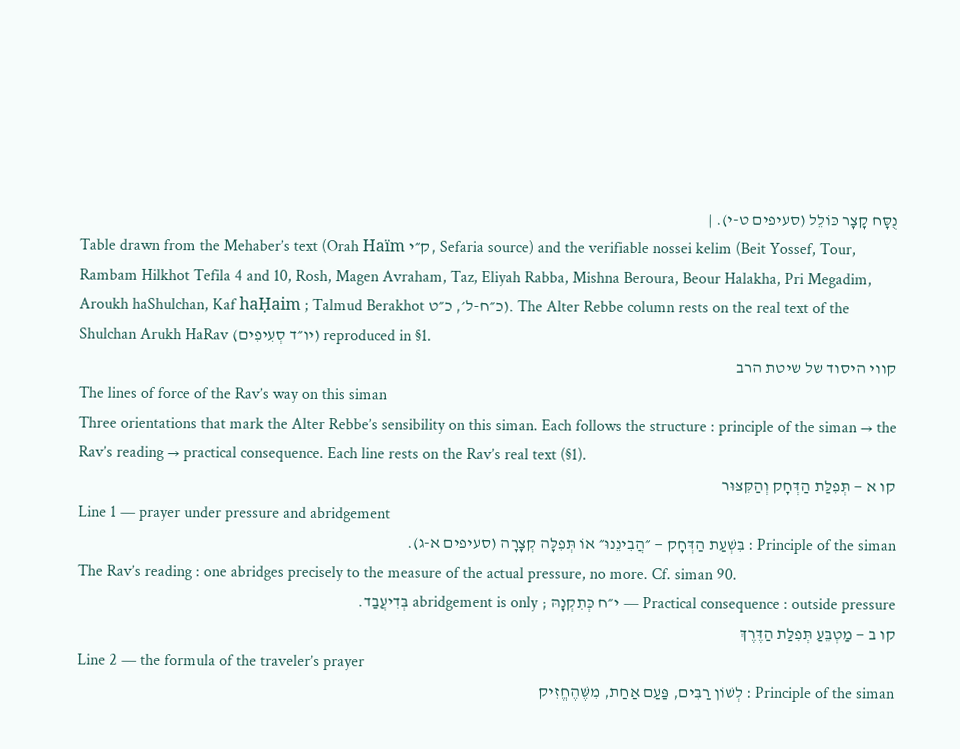נֻסָּח קָצָר כּוֹלֵל (סעיפים ט-י). |
Table drawn from the Mehaber’s text (Orah Haïm ק״י, Sefaria source) and the verifiable nossei kelim (Beit Yossef, Tour, Rambam Hilkhot Tefila 4 and 10, Rosh, Magen Avraham, Taz, Eliyah Rabba, Mishna Beroura, Beour Halakha, Pri Megadim, Aroukh haShulchan, Kaf haḤaim ; Talmud Berakhot כ״ח-ל׳, כ״ט). The Alter Rebbe column rests on the real text of the Shulchan Arukh HaRav (יו״ד סְעִיפִים) reproduced in §1.
קווי היסוד של שיטת הרב
The lines of force of the Rav’s way on this siman
Three orientations that mark the Alter Rebbe’s sensibility on this siman. Each follows the structure : principle of the siman → the Rav’s reading → practical consequence. Each line rests on the Rav’s real text (§1).
קו א — תְּפִלַּת הַדְּחָק וְהַקִּצּוּר
Line 1 — prayer under pressure and abridgement
Principle of the siman : בִּשְׁעַת הַדְּחָק — ״הֲבִינֵנוּ״ אוֹ תְּפִלָּה קְצָרָה (סעיפים א-ג).
The Rav’s reading : one abridges precisely to the measure of the actual pressure, no more. Cf. siman 90.
Practical consequence : outside pressure — י״ח כְּתִקְנָהּ ; abridgement is only בְּדִיעֲבַד.
קו ב — מַטְבֵּעַ תְּפִלַּת הַדֶּרֶךְ
Line 2 — the formula of the traveler’s prayer
Principle of the siman : לְשׁוֹן רַבִּים, פַּעַם אַחַת, מִשֶּׁהֶחֱזִיק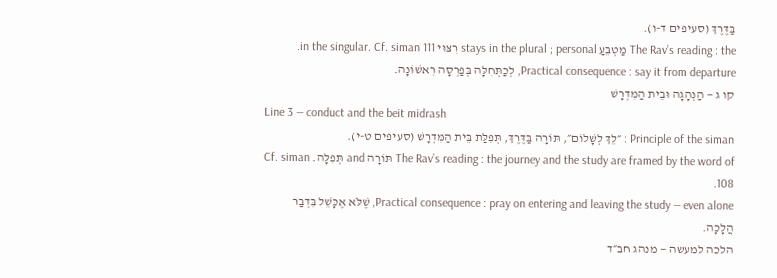בַּדֶּרֶךְ (סעיפים ד-ו).
The Rav’s reading : the מַטְבֵּעַ stays in the plural ; personal רִצּוּי in the singular. Cf. siman 111.
Practical consequence : say it from departure, לְכַתְּחִלָּה בְּפַרְסָה רִאשׁוֹנָה.
קו ג — הַנְהָגָה וּבֵית הַמִּדְרָשׁ
Line 3 — conduct and the beit midrash
Principle of the siman : ״לֵךְ לְשָׁלוֹם״, תּוֹרָה בַּדֶּרֶךְ, תְּפִלַּת בֵּית הַמִּדְרָשׁ (סעיפים ט-י).
The Rav’s reading : the journey and the study are framed by the word of תּוֹרָה and תְּפִלָּה. Cf. siman 108.
Practical consequence : pray on entering and leaving the study — even alone, שֶׁלֹּא אֶכָּשֵׁל בִּדְבַר הֲלָכָה.
הלכה למעשה — מנהג חב״ד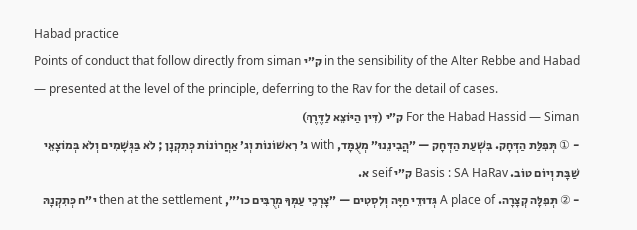Habad practice
Points of conduct that follow directly from siman ק״י in the sensibility of the Alter Rebbe and Habad — presented at the level of the principle, deferring to the Rav for the detail of cases.
For the Habad Hassid — Siman ק״י (דִּין הַיּוֹצֵא לַדֶּרֶךְ)
- ① תְּפִלַּת הַדְּחָק. בִּשְׁעַת הַדְּחָק — ״הֲבִינֵנוּ״ מְעֻמָּד, with ג׳ רִאשׁוֹנוֹת וְג׳ אַחֲרוֹנוֹת כְּתִקְנָן ; לֹא בַּגְּשָׁמִים וְלֹא בְּמוֹצָאֵי שַׁבָּת וְיוֹם טוֹב. Basis : SA HaRav ק״י seif א.
- ② תְּפִלָּה קְצָרָה. A place of גְּדוּדֵי חַיָּה וְלִסְטִים — ״צָרְכֵי עַמְּךָ מְרֻבִּים כו׳״, then at the settlement י״ח כְּתִקְנָהּ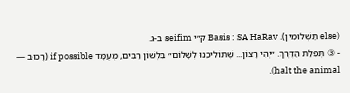(else תַּשְׁלוּמִין). Basis : SA HaRav ק״י seifim ב-ג.
- ③ תְּפִלַּת הַדֶּרֶךְ. ״יְהִי רָצוֹן... שֶׁתּוֹלִיכֵנוּ לְשָׁלוֹם״ בִּלְשׁוֹן רַבִּים, מְעֻמָּד if possible (רָכוּב — halt the animal).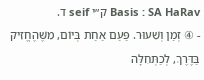Basis : SA HaRav ק״י seif ד.
- ④ זְמַן וְשִׁעוּר. פַּעַם אַחַת בְּיוֹם, מִשֶּׁהֶחֱזִיק בַּדֶּרֶךְ, לְכַתְּחִלָּה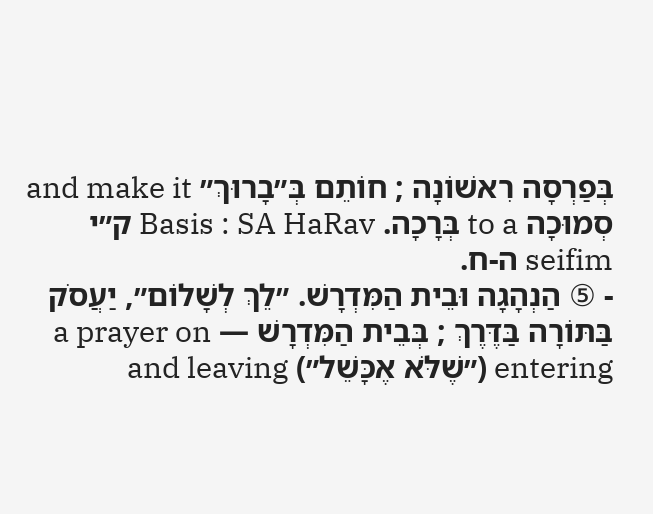בְּפַרְסָה רִאשׁוֹנָה ; חוֹתֵם בְּ״בָרוּךְ״ and make it סְמוּכָה to a בְּרָכָה. Basis : SA HaRav ק״י seifim ה-ח.
- ⑤ הַנְהָגָה וּבֵית הַמִּדְרָשׁ. ״לֵךְ לְשָׁלוֹם״, יַעֲסֹק בַּתּוֹרָה בַּדֶּרֶךְ ; בְּבֵית הַמִּדְרָשׁ — a prayer on entering (״שֶׁלֹּא אֶכָּשֵׁל״) and leaving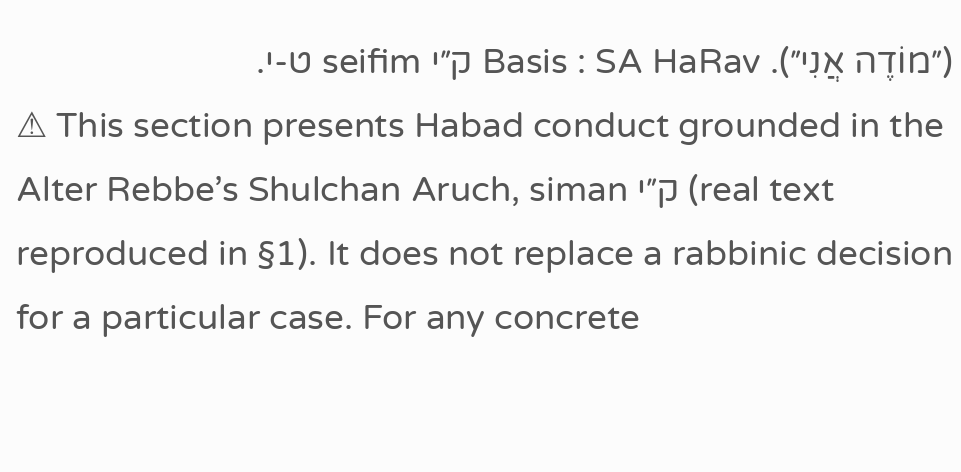(״מוֹדֶה אֲנִי״). Basis : SA HaRav ק״י seifim ט-י.
⚠ This section presents Habad conduct grounded in the Alter Rebbe’s Shulchan Aruch, siman ק״י (real text reproduced in §1). It does not replace a rabbinic decision for a particular case. For any concrete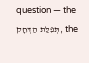question — the תְּפִלַּת הַדְּחָק, the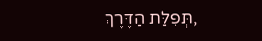תְּפִלַּת הַדֶּרֶךְ,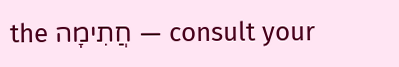the חֲתִימָה — consult your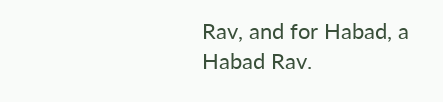Rav, and for Habad, a Habad Rav.